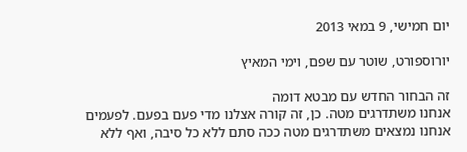יום חמישי, 9 במאי 2013

יורוספורט, שוטר עם שפם, וימי המאיץ

זה הבחור החדש עם מבטא דומה
אנחנו משתדרגים מטה. כן, זה קורה אצלנו מדי פעם בפעם. לפעמים אנחנו נמצאים משתדרגים מטה ככה סתם ללא כל סיבה, ואף ללא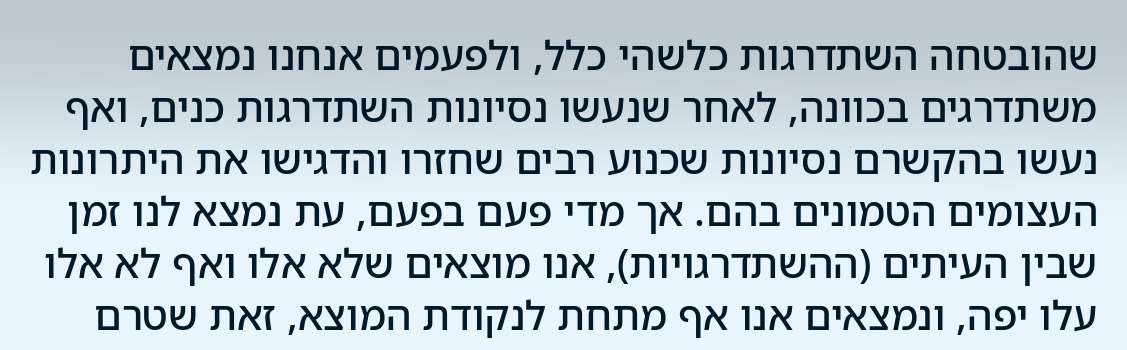שהובטחה השתדרגות כלשהי כלל, ולפעמים אנחנו נמצאים משתדרגים בכוונה, לאחר שנעשו נסיונות השתדרגות כנים, ואף נעשו בהקשרם נסיונות שכנוע רבים שחזרו והדגישו את היתרונות העצומים הטמונים בהם. אך מדי פעם בפעם, עת נמצא לנו זמן שבין העיתים (ההשתדרגויות), אנו מוצאים שלא אלו ואף לא אלו עלו יפה, ונמצאים אנו אף מתחת לנקודת המוצא, זאת שטרם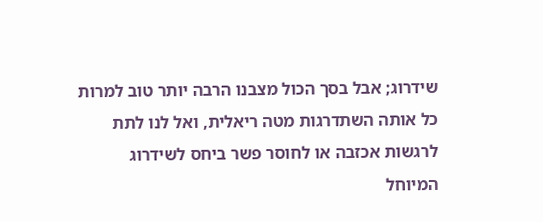שידרוג; אבל בסך הכול מצבנו הרבה יותר טוב למרות כל אותה השתדרגות מטה ריאלית, ואל לנו לתת לרגשות אכזבה או לחוסר פשר ביחס לשידרוג המיוחל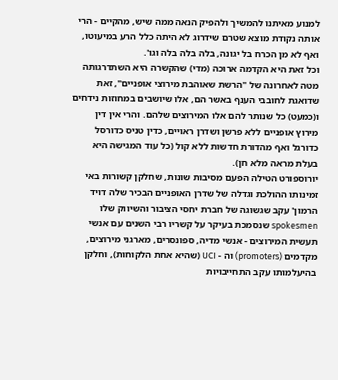למנוע מאיתנו להמשיך ולהפיק הנאה ממה שיש, מהקיים - הרי אותה נקודת מוצא שטרם שידרוג לא היתה כלל הרע במיעוטו, ואף לא מן הכרח בל יגונה, בלה בלה בלה וגו'.
וכל זאת היא הקדמה ארוכה (מדי) שהקשרה היא השתדרגותה מטה לאחרונה של "הרשת שאוהבת מירוצי אופניים", זאת שדואגת לחובבי הענף באשר הם, אלו שיושבים במחוזות נידחים ו(כמעט) כל שנותר להם אלו המירוצים שלהם. והרי אין דין מירוץ אופניים ללא פרשן ושדרן ראויים, כדין טניס כדורסל כדורגל ואף מהדורת חדשות ללא קול (כל עוד המגישה היא בעלת מראה מלא חן).
יורוספורט הטילה הפעם מסיבות שונות, שחלקן קשורות באי זמינותו ההולכת וגדלה של שדרן האופניים הבכיר שלה דויד הרמון' עקב שגשוגה של חברת יחסי הציבור והשיווק שלו spokesmen שנסמכת בעיקר על קשריו רבי השנים עם אנשי תעשית המירוצים - אנשי מדיה, ספונסרים, מארגני מירוצים, מקדמים (promoters) וה - UCI (שהיא אחת הלקוחות), וחלקן בהיעלמותו עקב התחייבויות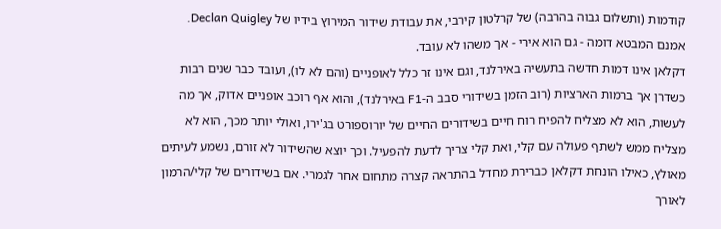קודמות (ותשלום גבוה בהרבה) של קרלטון קירבי, את עבודת שידור המירוץ בידיו של Declan Quigley. אמנם המבטא דומה - גם הוא אירי - אך משהו לא עובד.
דקלאן אינו דמות חדשה בתעשיה באירלנד, וגם אינו זר כלל לאופניים (והם לא לו), ועובד כבר שנים רבות כשדרן אך ברמות הארציות (רוב הזמן בשידורי סבב ה-F1 באירלנד), והוא אף רוכב אופניים אדוק, אך מה לעשות, הוא לא מצליח להפיח רוח חיים בשידורים החיים של יורוספורט בג'ירו, ואולי יותר מכך, הוא לא מצליח ממש לשתף פעולה עם קלי, ואת קלי צריך לדעת להפעיל. וכך יוצא שהשידור לא זורם, נשמע לעיתים מאולץ, כאילו הונחת דקלאן כברירת מחדל בהתראה קצרה מתחום אחר לגמרי. אם בשידורים של קלי/הרמון לאורך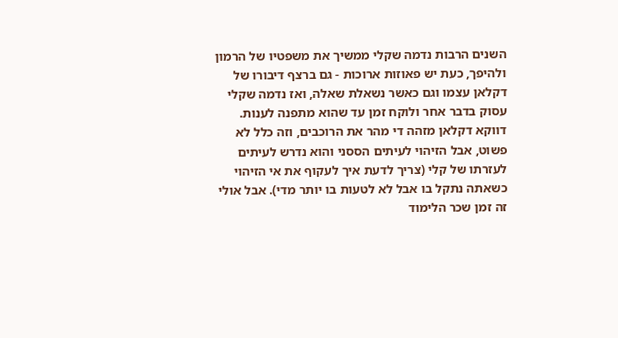השנים הרבות נדמה שקלי ממשיך את משפטיו של הרמון ולהיפך, כעת יש פאוזות ארוכות - גם ברצף דיבורו של דקלאן עצמו וגם כאשר נשאלת שאלה, ואז נדמה שקלי עסוק בדבר אחר ולוקח זמן עד שהוא מתפנה לענות. דווקא דקלאן מזהה די מהר את הרוכבים, וזה כלל לא פשוט, אבל הזיהוי לעיתים הססני והוא נדרש לעיתים לעזרתו של קלי (צריך לדעת איך לעקוף את אי הזיהוי כשאתה נתקל בו אבל לא לטעות בו יותר מדי). אבל אולי זה זמן שכר הלימוד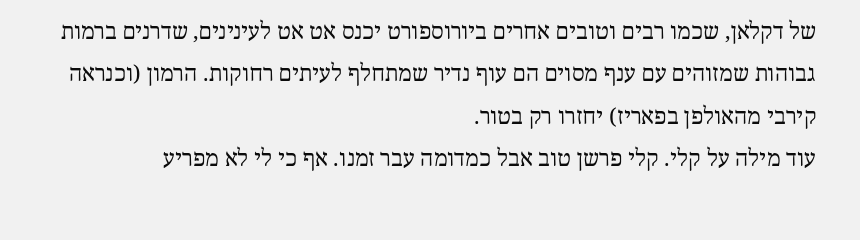של דקלאן, שכמו רבים וטובים אחרים ביורוספורט יכנס אט אט לעינינים, שדרנים ברמות גבוהות שמזוהים עם ענף מסוים הם עוף נדיר שמתחלף לעיתים רחוקות. הרמון (וכנראה קירבי מהאולפן בפאריז) יחזרו רק בטור.
עוד מילה על קלי. קלי פרשן טוב אבל כמדומה עבר זמנו. אף כי לי לא מפריע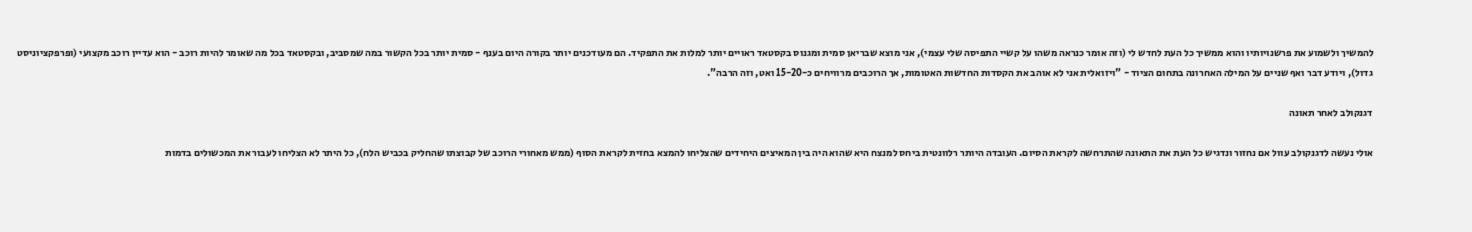להמשיך ולשמוע את פרשנויותיו והוא ממשיך כל העת לחדש לי (וזה אומר כנראה משהו על קשיי התפיסה שלי עצמי), אני מוצא שבריאן סמית ומגנוס בקסטאד ראויים יותר למלות את התפקיד. הם מעודכנים יותר בקורה היום בענף - סמית יותר בכל הקשור במה שמסביב, ובקסטאד בכל מה שאומר להיות רוכב - הוא עדיין רוכב מקצועי (ופרפקציוניסט גדול), ויודע דבר ואף שניים על המילה האחרונה בתחום הציוד - "ויזואלית אני לא אוהב את הקסדות החדשות האטומות, אך הרוכבים מרוויחים כ-15-20 ואט, וזה הרבה".

דגנקולב לאחר תאונה

אולי נעשה לדגנקולב עוול אם נחזור ונדגיש כל העת את התאונה שהתרחשה לקראת הסיום. העובדה היותר רלוונטית ביחס למנצח היא שהוא היה בין המאיצים היחידים שהצליחו להמצא בחזית לקראת הסוף (ממש מאחורי הרוכב של קבוצתו שהחליק בכביש הלח), כל היתר לא הצליחו לעבור את המכשולים בדמות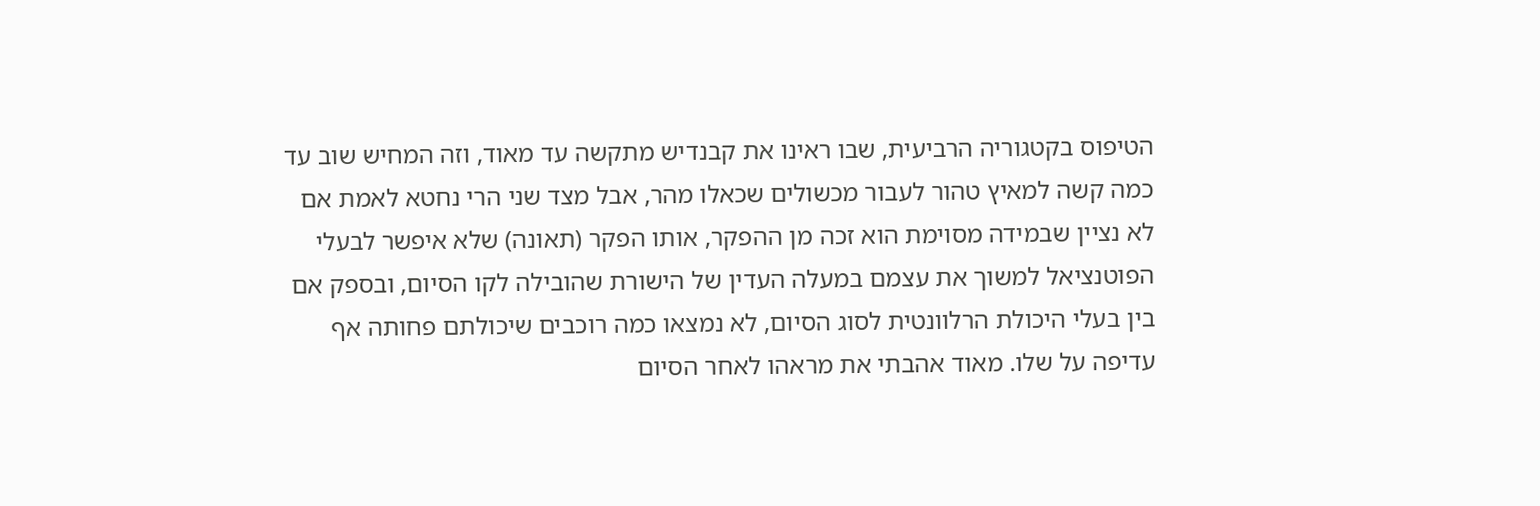הטיפוס בקטגוריה הרביעית, שבו ראינו את קבנדיש מתקשה עד מאוד, וזה המחיש שוב עד כמה קשה למאיץ טהור לעבור מכשולים שכאלו מהר, אבל מצד שני הרי נחטא לאמת אם לא נציין שבמידה מסוימת הוא זכה מן ההפקר, אותו הפקר (תאונה) שלא איפשר לבעלי הפוטנציאל למשוך את עצמם במעלה העדין של הישורת שהובילה לקו הסיום, ובספק אם בין בעלי היכולת הרלוונטית לסוג הסיום, לא נמצאו כמה רוכבים שיכולתם פחותה אף עדיפה על שלו. מאוד אהבתי את מראהו לאחר הסיום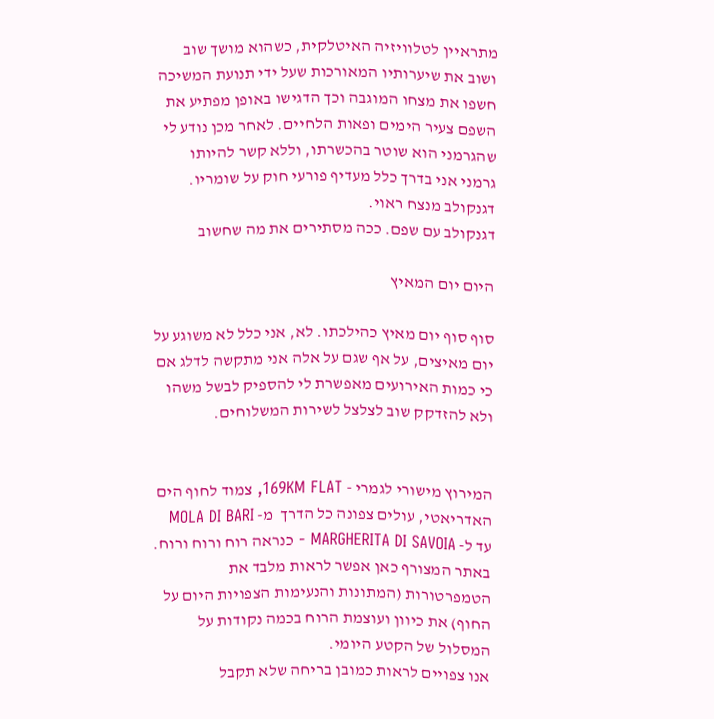מתראיין לטלוויזיה האיטלקית, כשהוא מושך שוב ושוב את שיערותיו המאורכות שעל ידי תנועת המשיכה חשפו את מצחו המוגבה וכך הדגישו באופן מפתיע את השפם צעיר הימים ופאות הלחיים. לאחר מכן נודע לי שהגרמני הוא שוטר בהכשרתו, וללא קשר להיותו גרמני אני בדרך כלל מעדיף פורעי חוק על שומריו.
דגנקולב מנצח ראוי.
דגנקולב עם שפם. ככה מסתירים את מה שחשוב

היום יום המאיץ

סוף סוף יום מאיץ כהילכתו. לא, אני כלל לא משוגע על יום מאיצים, על אף שגם על אלה אני מתקשה לדלג אם כי כמות האירועים מאפשרת לי להספיק לבשל משהו ולא להזדקק שוב לצלצל לשירות המשלוחים.


המירוץ מישורי לגמרי - 169KM FLAT, צמוד לחוף הים האדריאטי, עולים צפונה כל הדרך  מ- MOLA DI BARI  עד ל- MARGHERITA DI SAVOIA - כנראה רוח ורוח ורוח. באתר המצורף כאן אפשר לראות מלבד את הטמפרטורות (המתונות והנעימות הצפויות היום על החוף) את כיוון ועוצמת הרוח בכמה נקודות על המסלול של הקטע היומי.
אנו צפויים לראות כמובן בריחה שלא תקבל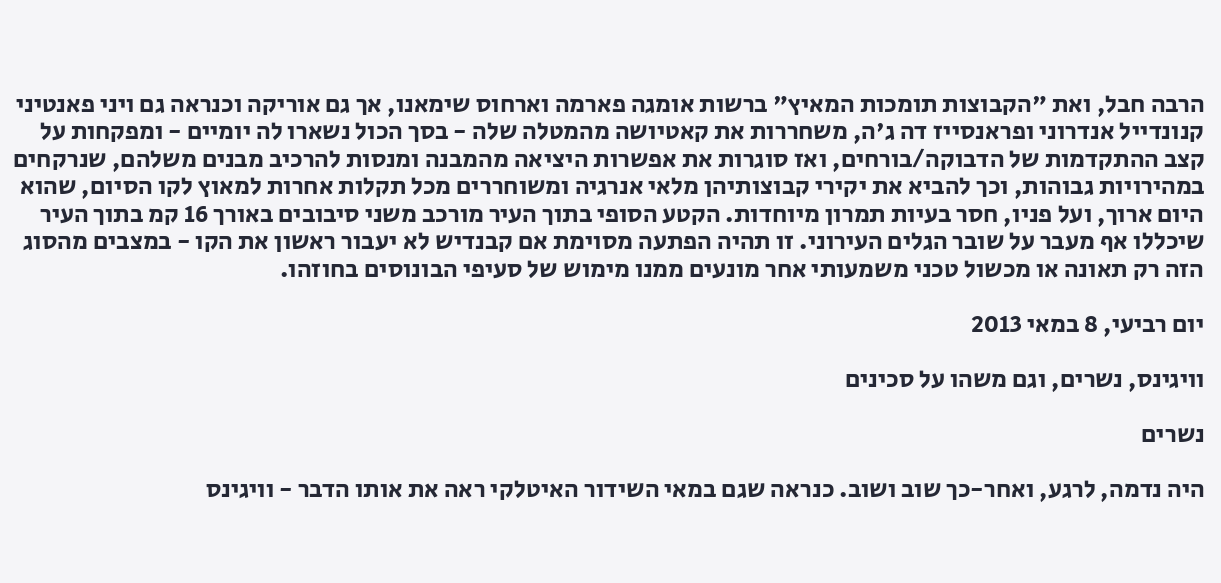הרבה חבל, ואת "הקבוצות תומכות המאיץ" ברשות אומגה פארמה וארחוס שימאנו, אך גם אוריקה וכנראה גם ויני פאנטיני קנונדייל אנדרוני ופראנסייז דה ג'ה, משחררות את קאטיושה מהמטלה שלה - בסך הכול נשארו לה יומיים - ומפקחות על קצב ההתקדמות של הדבוקה/בורחים, ואז סוגרות את אפשרות היציאה מהמבנה ומנסות להרכיב מבנים משלהם, שנרקחים במהירויות גבוהות, וכך להביא את יקירי קבוצותיהן מלאי אנרגיה ומשוחררים מכל תקלות אחרות למאוץ לקו הסיום, שהוא היום ארוך, ועל פניו, חסר בעיות תמרון מיוחדות. הקטע הסופי בתוך העיר מורכב משני סיבובים באורך 16 קמ בתוך העיר שיכללו אף מעבר על שובר הגלים העירוני. זו תהיה הפתעה מסוימת אם קבנדיש לא יעבור ראשון את הקו - במצבים מהסוג הזה רק תאונה או מכשול טכני משמעותי אחר מונעים ממנו מימוש של סעיפי הבונוסים בחוזהו.

יום רביעי, 8 במאי 2013

וויגינס, נשרים, וגם משהו על סכינים

נשרים

היה נדמה, לרגע, ואחר-כך שוב ושוב. כנראה שגם במאי השידור האיטלקי ראה את אותו הדבר - וויגינס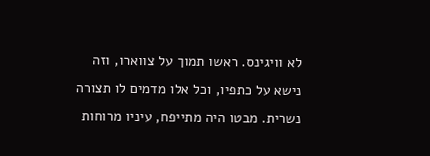לא וויגינס. ראשו תמוך על צווארו, וזה  נישא על כתפיו, וכל אלו מדמים לו תצורה נשרית. מבטו היה מתייפח, עיניו מרוחות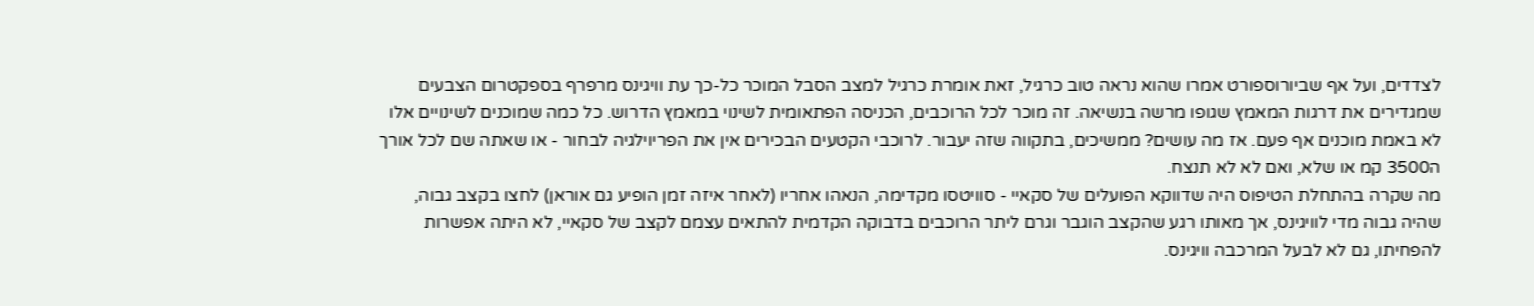לצדדים, ועל אף שביורוספורט אמרו שהוא נראה טוב כרגיל, זאת אומרת כרגיל למצב הסבל המוכר כל-כך עת וויגינס מרפרף בספקטרום הצבעים שמגדירים את דרגות המאמץ שגופו מרשה בנשיאה. זה מוכר לכל הרוכבים, הכניסה הפתאומית לשינוי במאמץ הדרוש. כל כמה שמוכנים לשינויים אלו לא באמת מוכנים אף פעם. אז מה עושים? ממשיכים, בתקווה שזה יעבור. לרוכבי הקטעים הבכירים אין את הפריוילגיה לבחור - או שאתה שם לכל אורך ה3500 קמ או שלא, ואם לא לא תנצח.
מה שקרה בהתחלת הטיפוס היה שדווקא הפועלים של סקאיי - סוויטסו מקדימה, הנאהו אחריו (לאחר איזה זמן הופיע גם אוראן) לחצו בקצב גבוה, שהיה גבוה מדי לוויגינס, אך מאותו רגע שהקצב הוגבר וגרם ליתר הרוכבים בדבוקה הקדמית להתאים עצמם לקצב של סקאיי, לא היתה אפשרות להפחיתו, גם לא לבעל המרכבה וויגינס.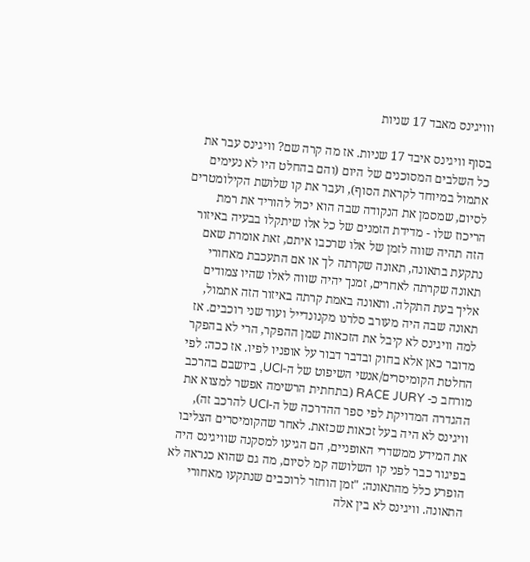ווויגינס מאבד 17 שניות

בסוף וויגינס איבד 17 שניות. אז מה קרה שם? וויגינס עבר את כל השלבים המסוכנים של היום (והם בהחלט היו לא נעימים אתמול במיוחד לקראת הסוף), ועבר את קו שלושת הקילומטרים לסיום, שמסמן את הנקודה שבה הוא יכול להוריד את רמת הריכוז שלו - מדידת הזמנים של כל אלו שיתקלו בבעיה באיזור הזה תהיה שווה לזמן של אלו שרכבו איתם, זאת אומרת שאם נתקעת בתאונה, תאונה שקרתה לך או אם התעכבת מאחורי תאונה שקרתה לאחרים, זמנך יהיה שווה לאלו שהיו צמודים אליך בעת התקלה. ותאונה באמת קרתה באיזור הזה אתמול, תאונה שבה היה מעורב סלרנו מקנונדייל ועוד שני רוכבים. אז למה וויגינס לא קיבל את הזכאות שמן ההפקר, הרי לא בהפקר מדובר כאן אלא בחוק ובדבר דבור על אופניו לפיו. אז ככה: לפי החלטת הקומיסרים/אנשי השיפוט של ה-UCI, ביושבם בהרכב מורחב כ- RACE JURY (בתחתית הרשימה אפשר למצוא את ההגדרה המדויקת לפי ספר ההדרכה של ה-UCI להרכב זה), וויגינס לא היה בעל זכאות שכזאת. לאחר שהקומיסרים הצליבו את המידע ממשדרי האופניים, הם הגיעו למסקנה שוויגינס היה בפיגור כבר לפני קו השלושה קמ לסיום, מה גם שהוא כנראה לא הופרע כלל מהתאונה: "זמן הוחזר לרוכבים שנתקעו מאחורי התאונה. וויגינס לא בין אלה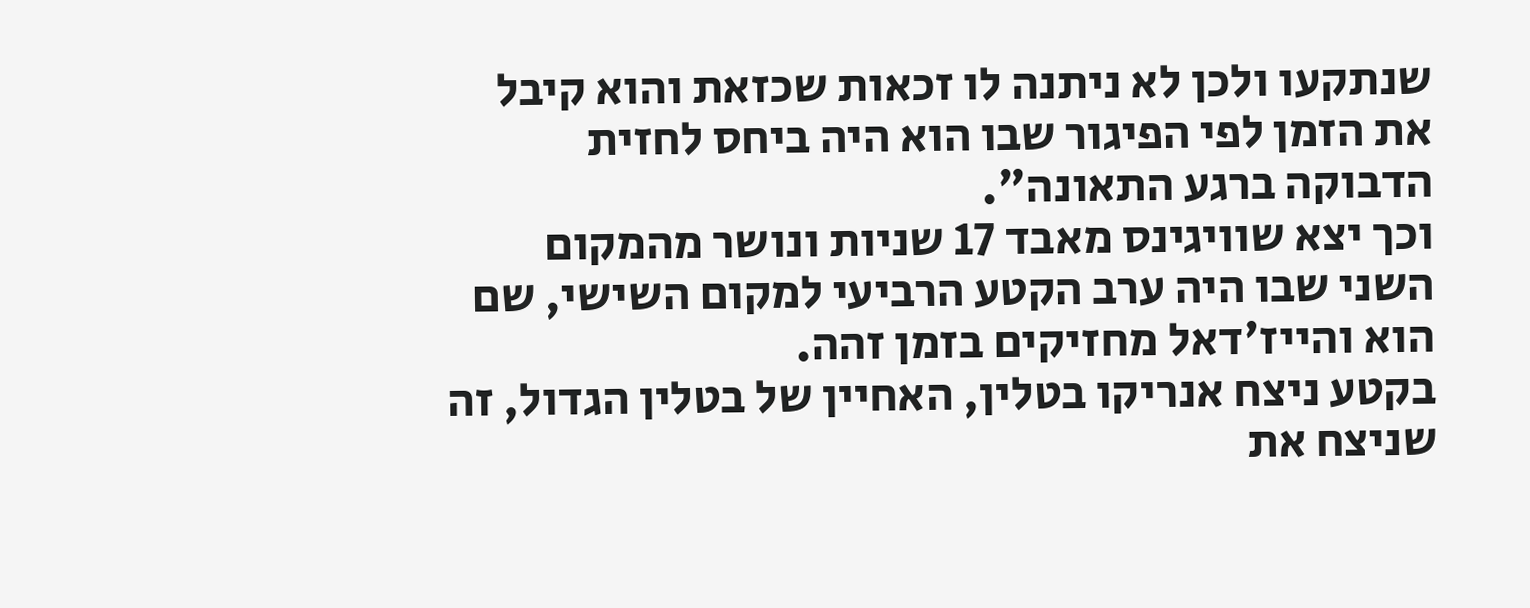שנתקעו ולכן לא ניתנה לו זכאות שכזאת והוא קיבל את הזמן לפי הפיגור שבו הוא היה ביחס לחזית הדבוקה ברגע התאונה".
וכך יצא שוויגינס מאבד 17 שניות ונושר מהמקום השני שבו היה ערב הקטע הרביעי למקום השישי, שם הוא והייז'דאל מחזיקים בזמן זהה.
בקטע ניצח אנריקו בטלין, האחיין של בטלין הגדול, זה שניצח את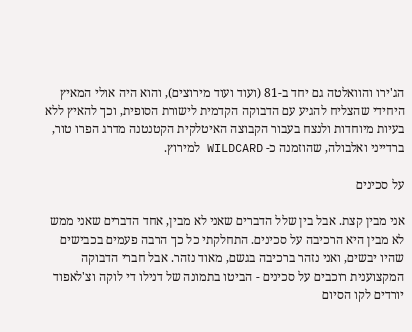הג'ירו והוואלטה גם יחד ב-81 (ועוד ועוד מירוצים), והוא היה אולי המאיץ היחידי שהצליח להגיע עם הדבוקה הקדמית לישורת הסופית, וכך להאיץ ללא בעיות מיוחדות ולנצח בעבור הקבוצה האיטלקית הקטנטנה מדרג הפרו טור, ברדייני ואלבולה, שהוזמנה כ- WILDCARD למירוץ.

על סכינים

אני מבין קצת. אבל בין שלל הדברים שאני לא מבין, אחד הדברים שאני ממש לא מבין היא הרכיבה על סכינים. התחלקתי כל כך הרבה פעמים בכבישים שהיו יבשים, ואני נזהר ברכיבה בגשם, מאוד נזהר. אבל חברי הדבוקה המקצוענית רוכבים על סכינים - הביטו בתמונה של דנילו די לוקה וצ'לאפוד יורדים לקו הסיום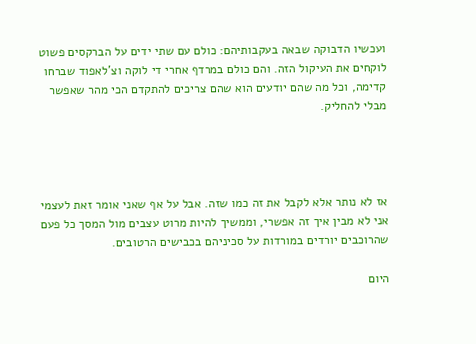ועכשיו הדבוקה שבאה בעקבותיהם: כולם עם שתי ידים על הברקסים פשוט לוקחים את העיקול הזה. והם כולם במרדף אחרי די לוקה וצ'לאפוד שברחו קדימה, וכל מה שהם יודעים הוא שהם צריכים להתקדם הכי מהר שאפשר מבלי להחליק.




אז לא נותר אלא לקבל את זה כמו שזה. אבל על אף שאני אומר זאת לעצמי אני לא מבין איך זה אפשרי, וממשיך להיות מרוט עצבים מול המסך כל פעם שהרוכבים יורדים במורדות על סכיניהם בכבישים הרטובים.

היום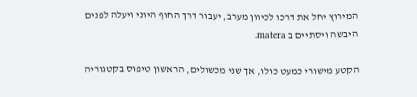המירוץ יחל את דרכו לכיוון מערב, יעבור דרך החוף היוני ויעלה לפנים היבשה ויסתיים ב matera.

הקטע מישורי כמעט כולו, אך שני מכשולים, הראשון טיפוס בקטגוריה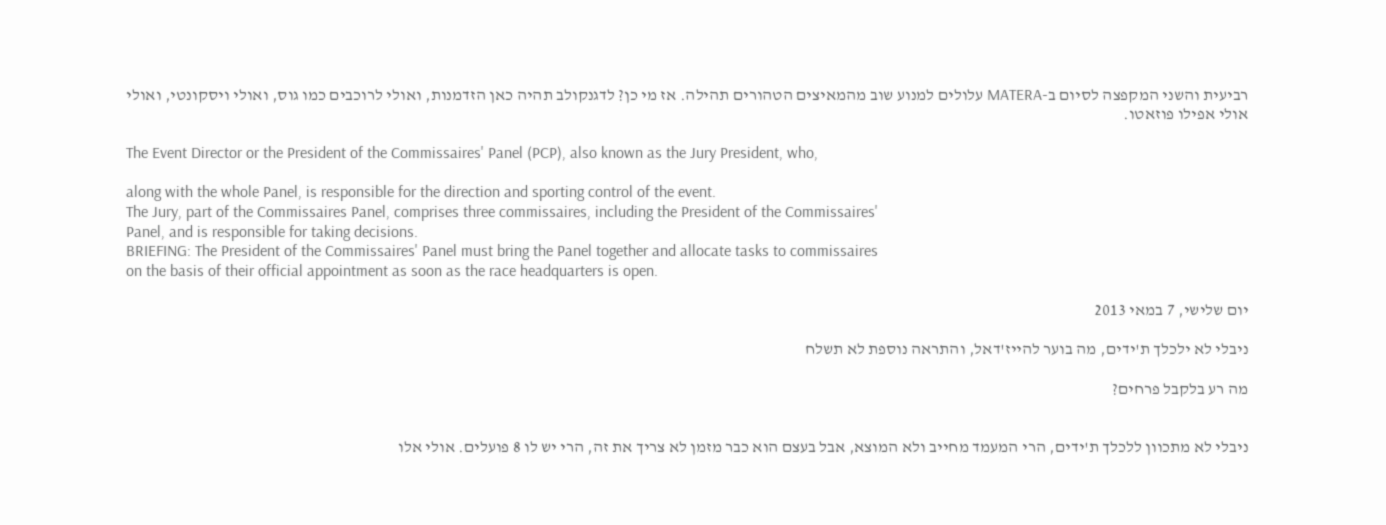רביעית והשני המקפצה לסיום ב-MATERA עלולים למנוע שוב מהמאיצים הטהורים תהילה. אז מי כן? לדגנקולב תהיה כאן הזדמנות, ואולי לרוכבים כמו גוס, ואולי ויסקונטי, ואולי אולי אפילו פוזאטו.

The Event Director or the President of the Commissaires' Panel (PCP), also known as the Jury President, who,

along with the whole Panel, is responsible for the direction and sporting control of the event.
The Jury, part of the Commissaires Panel, comprises three commissaires, including the President of the Commissaires'
Panel, and is responsible for taking decisions.
BRIEFING: The President of the Commissaires' Panel must bring the Panel together and allocate tasks to commissaires
on the basis of their official appointment as soon as the race headquarters is open.

יום שלישי, 7 במאי 2013

ניבלי לא ילכלך ת'ידים, מה בוער להייז'דאל, והתראה נוספת לא תשלח

מה רע בלקבל פרחים?


ניבלי לא מתכוון ללכלך ת'ידים, הרי המעמד מחייב ולא המוצא, אבל בעצם הוא כבר מזמן לא צריך את זה, הרי יש לו 8 פועלים. אולי אלו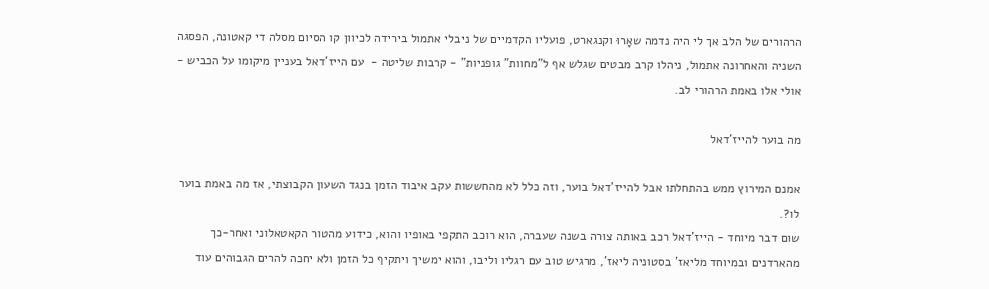הרהורים של הלב אך לי היה נדמה שאָרוּ וקנגארט, פועליו הקדמיים של ניבלי אתמול בירידה לכיוון קו הסיום מסלה די קאטונה, הפסגה השניה והאחרונה אתמול, ניהלו קרב מבטים שגלש אף ל"מחוות" גופניות" - קרבות שליטה -  עם הייז'דאל בעניין מיקומו על הכביש - אולי אלו באמת הרהורי לב.

מה בוער להייז'דאל

אמנם המירוץ ממש בהתחלתו אבל להייז'דאל בוער, וזה כלל לא מהחששות עקב איבוד הזמן בנגד השעון הקבוצתי, אז מה באמת בוער לו?.
שום דבר מיוחד - הייז'דאל רכב באותה צורה בשנה שעברה, הוא רוכב התקפי באופיו והוא, כידוע מהטור הקאטאלוני ואחר-כך מהארדנים ובמיוחד מליאז' בסטוניה ליאז', מרגיש טוב עם רגליו וליבו, והוא ימשיך ויתקיף כל הזמן ולא יחכה להרים הגבוהים עוד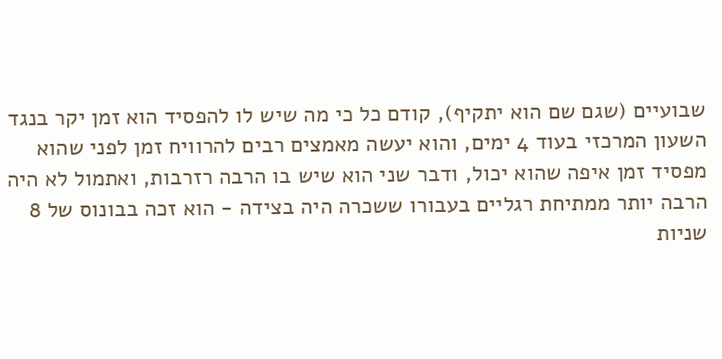שבועיים (שגם שם הוא יתקיף), קודם כל כי מה שיש לו להפסיד הוא זמן יקר בנגד השעון המרכזי בעוד 4 ימים, והוא יעשה מאמצים רבים להרוויח זמן לפני שהוא מפסיד זמן איפה שהוא יכול, ודבר שני הוא שיש בו הרבה רזרבות, ואתמול לא היה הרבה יותר ממתיחת רגליים בעבורו ששכרה היה בצידה - הוא זכה בבונוס של 8 שניות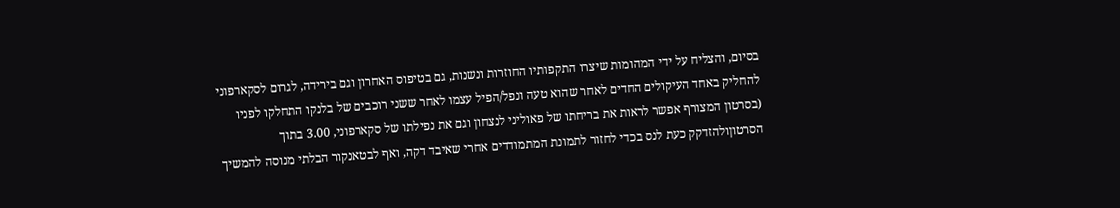בסיום, והצליח על ידי המהומות שיצרו התקפותיו החוזרות ונשנות, גם בטיפוס האחרון וגם בירידה, לגרום לסקארפוני להחליק באחד העיקולים החדים לאחר שהוא טעה ונפל/הפיל עצמו לאחר ששני רוכבים של בלנקו התחלקו לפניו (בסרטון המצורף אפשר לראות את בריחתו של פאוליני לנצחון וגם את נפילתו של סקארפוני, 3.00 בתוך הסרטוןולהזדקק כעת לנס בכדי לחזור לתמונת המתמודדים אחרי שאיבד דקה, ואף לבטאנקור הבלתי מנוסה להמשיך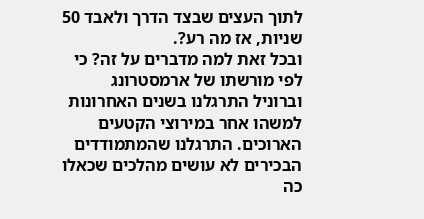לתוך העצים שבצד הדרך ולאבד 50 שניות, אז מה רע?.
ובכל זאת למה מדברים על זה? כי לפי מורשתו של ארמסטרונג וברוניל התרגלנו בשנים האחרונות למשהו אחר במירוצי הקטעים הארוכים. התרגלנו שהמתמודדים הבכירים לא עושים מהלכים שכאלו כה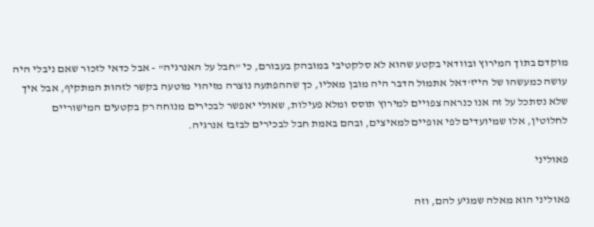מוקדם בתוך המירוץ ובוודאי בקטע שהוא לא סלקטיבי במובהק בעבורם, כי "חבל על האנרגיה" - אבל כדאי לזכור שאם ניבלי היה עושה כמעשהו של הייז'דאל אתמול הדבר היה מובן מאליו, כך שההפתעה נוצרה מזיהוי מוטעה בקשר לזהות המתקיף, אבל איך שלא נסתכל על זה אנו כנראה צפויים למירוץ תוסס ומלא פעילות, שאולי יאפשר לבכירים מנוחה רק בקטעים המישוריים לחלוטין, אלו שמיועדים לפי אופיים למאיצים, ובהם באמת חבל לבכירים לבזבז אנרגיה.

פאוליני

פאוליני הוא מאלה שמגיע להם, וזה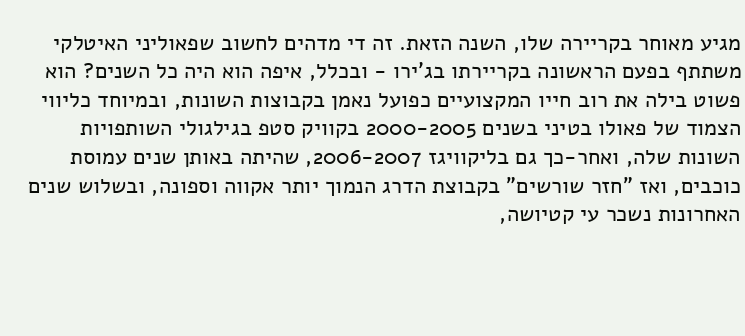מגיע מאוחר בקריירה שלו, השנה הזאת. זה די מדהים לחשוב שפאוליני האיטלקי משתתף בפעם הראשונה בקריירתו בג'ירו - ובכלל, איפה הוא היה כל השנים? הוא פשוט בילה את רוב חייו המקצועיים כפועל נאמן בקבוצות השונות, ובמיוחד כליווי הצמוד של פאולו בטיני בשנים 2000-2005 בקוויק סטפ בגילגולי השותפויות השונות שלה, ואחר-כך גם בליקוויגז 2006-2007, שהיתה באותן שנים עמוסת כוכבים, ואז "חזר שורשים" בקבוצת הדרג הנמוך יותר אקווה וספונה, ובשלוש שנים האחרונות נשכר עי קטיושה,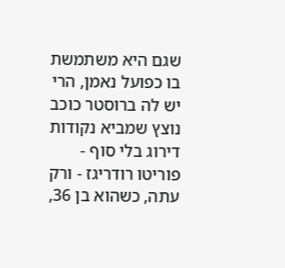שגם היא משתמשת בו כפועל נאמן, הרי יש לה ברוסטר כוכב נוצץ שמביא נקודות דירוג בלי סוף - פוריטו רודריגז - ורק עתה, כשהוא בן 36,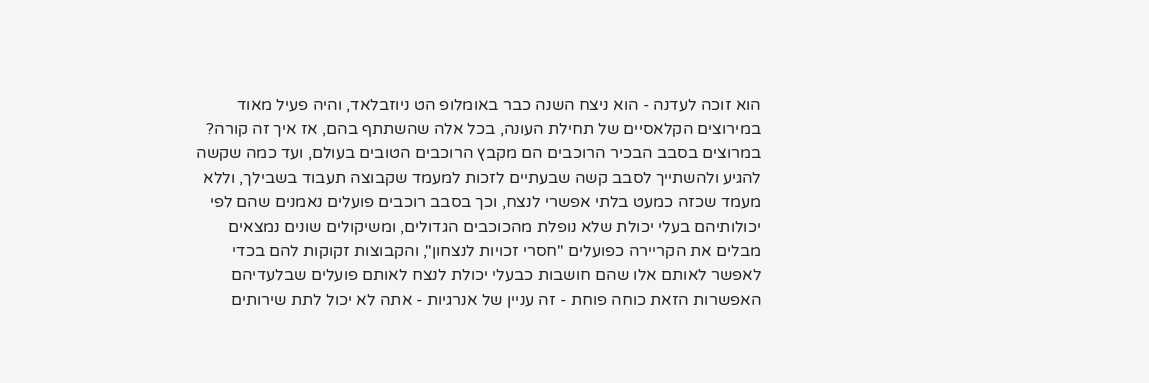הוא זוכה לעדנה - הוא ניצח השנה כבר באומלופ הט ניוזבלאד, והיה פעיל מאוד במירוצים הקלאסיים של תחילת העונה, בכל אלה שהשתתף בהם, אז איך זה קורה? במרוצים בסבב הבכיר הרוכבים הם מקבץ הרוכבים הטובים בעולם, ועד כמה שקשה להגיע ולהשתייך לסבב קשה שבעתיים לזכות למעמד שקבוצה תעבוד בשבילך, וללא מעמד שכזה כמעט בלתי אפשרי לנצח, וכך בסבב רוכבים פועלים נאמנים שהם לפי יכולותיהם בעלי יכולת שלא נופלת מהכוכבים הגדולים, ומשיקולים שונים נמצאים מבלים את הקריירה כפועלים "חסרי זכויות לנצחון", והקבוצות זקוקות להם בכדי לאפשר לאותם אלו שהם חושבות כבעלי יכולת לנצח לאותם פועלים שבלעדיהם האפשרות הזאת כוחה פוחת - זה עניין של אנרגיות - אתה לא יכול לתת שירותים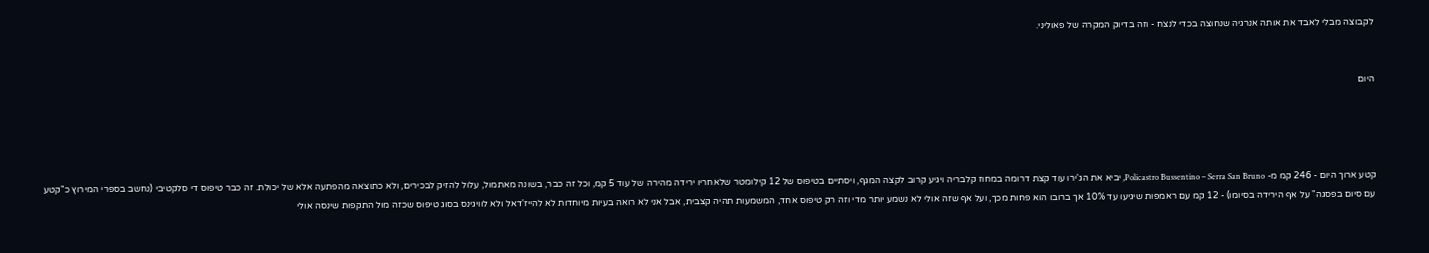לקבוצה מבלי לאבד את אותה אנרגיה שנחוצה בכדי לנצח - וזה בדיוק המקרה של פאוליני.


היום




קטע ארוך היום - 246 קמ מ- Policastro Bussentino – Serra San Bruno, יביא את הג'ירו עוד קצת דרומה במחוז קלבריה ויגיע קרוב לקצה המגף, ויסתיים בטיפוס של 12 קילומטר שלאחריו ירידה מהירה של עוד 5 קמ, וכל זה כבר, בשונה מאתמול, עלול להזיק לבכירים, ולא כתוצאה מהפתעה אלא של יכולת. זה כבר טיפוס די סלקטיבי (נחשב בספרי המירוץ כ"קטע עם סיום בפסגה" על אף הירידה בסיומו) - 12 קמ עם ראמפות שיגיעו עד 10% אך ברובו הוא פחות מכך, ועל אף שזה אולי לא נשמע יותר מדי וזה רק טיפוס אחד, המשמעות תהיה קצבית, אבל אני לא רואה בעיות מיוחדות לא להייז'דאל ולא לוויגינס בסוג טיפוס שכזה מול התקפות שינסה אולי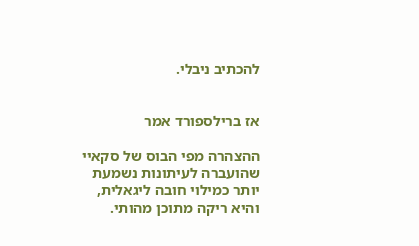להכתיב ניבלי.


אז ברילספורד אמר

ההצהרה מפי הבוס של סקאיי שהועברה לעיתונות נשמעת יותר כמילוי חובה ליגאלית, והיא ריקה מתוכן מהותי.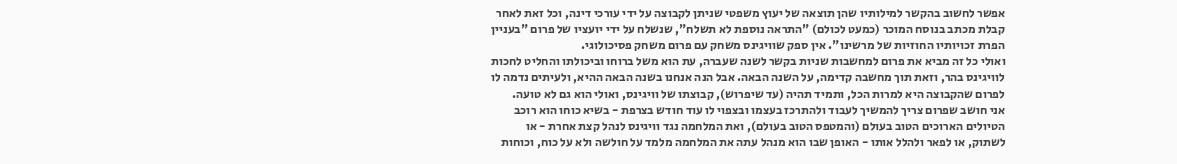אפשר לחשוב בהקשר למילותיו שהן תוצאה של יעוץ משפטי שניתן לקבוצה על ידי עורכי דינה, וכל זאת לאחר קבלת מכתב בנוסח המוכר (כמעט לכולם) "התראה נוספת לא תשלח", שנשלח על ידי יועציו של פרום "בעניין הפרת זכויותיו החוזיות של מרשינו". אין ספק שוויגינס משחק עם פרום משחק פסיכולוגי.
ואולי כל זה מביא את פרום למחשבות שניות בקשר לשנה שעברה, עת הוא משל ברוחו וביכולתו והחליט לחכות לוויגינס בהר, וזאת תוך מחשבה קדימה, על השנה הבאה. אבל הנה אנחנו בשנה הבאה ההיא, ולעיתים נדמה לו לפרום שהקבוצה היא למרות הכל, ותמיד תהיה (עד שיפרוש), קבוצתו של וויגינס, ואולי הוא גם לא טועה.
אני חושב שפרום צריך להמשיך לעבוד ולהתרכז בעצמו ובצפוי לו עוד חודש בצרפת - בשיא כוחו הוא רוכב הטיולים הארוכים הטוב בעולם (והמטפס הטוב בעולם), ואת המלחמה נגד וויגינס לנהל קצת אחרת - או לשתוק, או לפאר ולהלל אותו - האופן שבו הוא מנהל עתה את המלחמה מלמד על חולשה ולא על כוח, וכוחות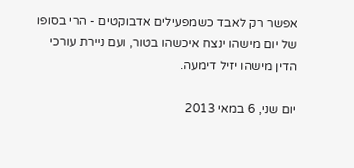אפשר רק לאבד כשמפעילים אדבוקטים - הרי בסופו של יום מישהו ינצח איכשהו בטור, ועם ניירת עורכי הדין מישהו יזיל דימעה.

יום שני, 6 במאי 2013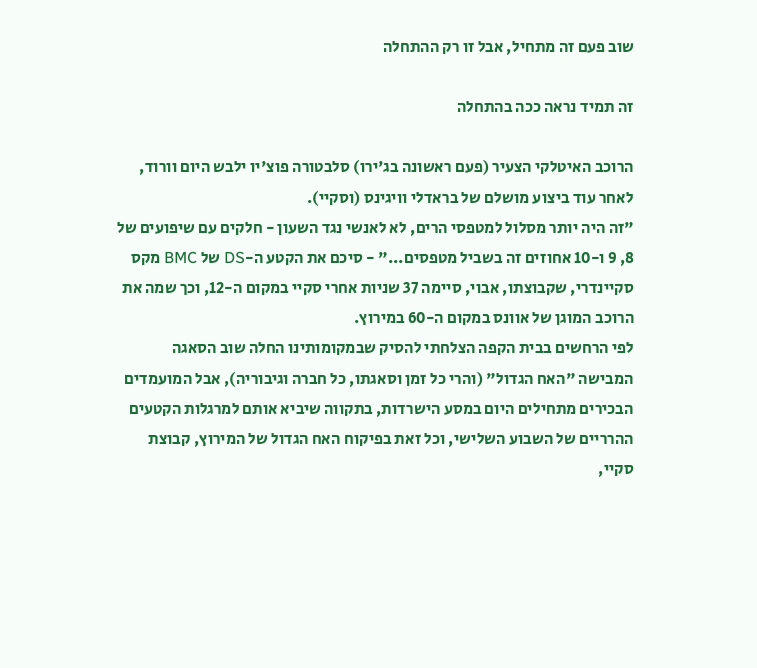שוב פעם זה מתחיל, אבל זו רק ההתחלה

זה תמיד נראה ככה בהתחלה

הרוכב האיטלקי הצעיר (פעם ראשונה בג'ירו) סלבטורה פוצ'יו ילבש היום וורוד, לאחר עוד ביצוע מושלם של בראדלי וויגינס (וסקיי).
"זה היה יותר מסלול למטפסי הרים, לא לאנשי נגד השעון - חלקים עם שיפועים של 8, 9 ו-10 אחוזים זה בשביל מטפסים..." - סיכם את הקטע ה-DS של BMC מקס סקיינדרי, שקבוצתו, אבוי, סיימה 37 שניות אחרי סקיי במקום ה-12, וכך שמה את הרוכב המוגן של אוונס במקום ה-60 במירוץ.
לפי הרחשים בבית הקפה הצלחתי להסיק שבמקומותינו החלה שוב הסאגה המבישה "האח הגדול" (והרי כל זמן וסאגתו, כל חברה וגיבוריה), אבל המועמדים הבכירים מתחילים היום במסע הישרדות, בתקווה שיביא אותם למרגלות הקטעים ההרריים של השבוע השלישי, וכל זאת בפיקוח האח הגדול של המירוץ, קבוצת סקיי,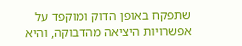שתפקח באופן הדוק ומוקפד על אפשרויות היציאה מהדבוקה, והיא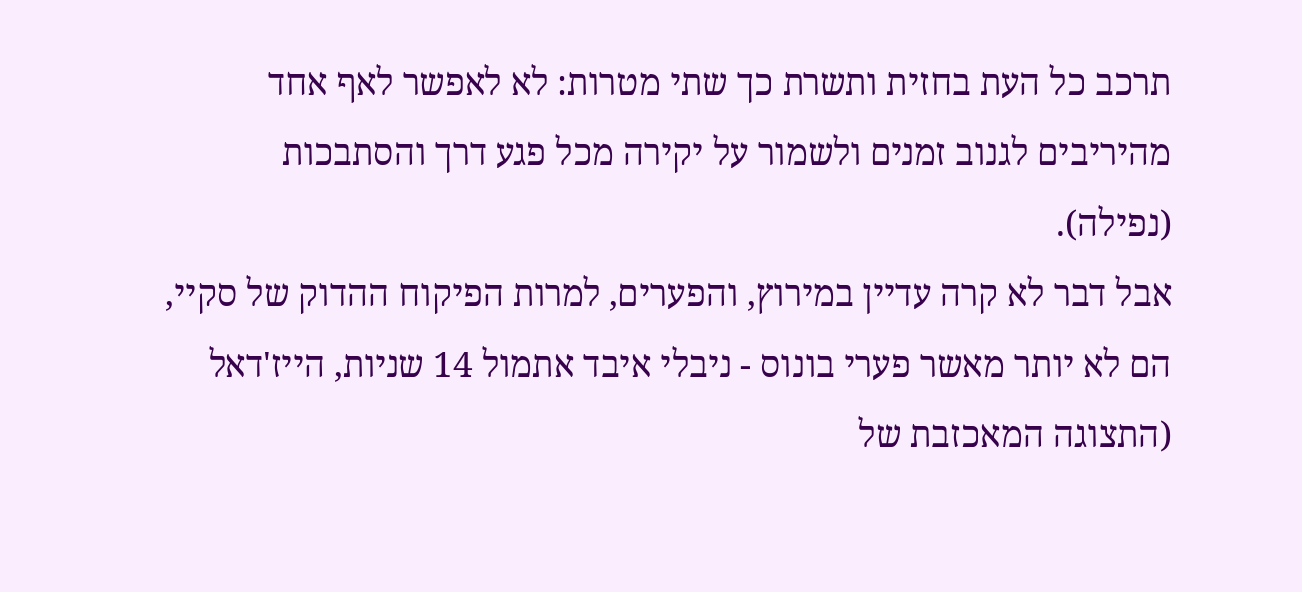תרכב כל העת בחזית ותשרת כך שתי מטרות: לא לאפשר לאף אחד מהיריבים לגנוב זמנים ולשמור על יקירה מכל פגע דרך והסתבכות (נפילה).
אבל דבר לא קרה עדיין במירוץ, והפערים, למרות הפיקוח ההדוק של סקיי, הם לא יותר מאשר פערי בונוס - ניבלי איבד אתמול 14 שניות, הייז'דאל (התצוגה המאכזבת של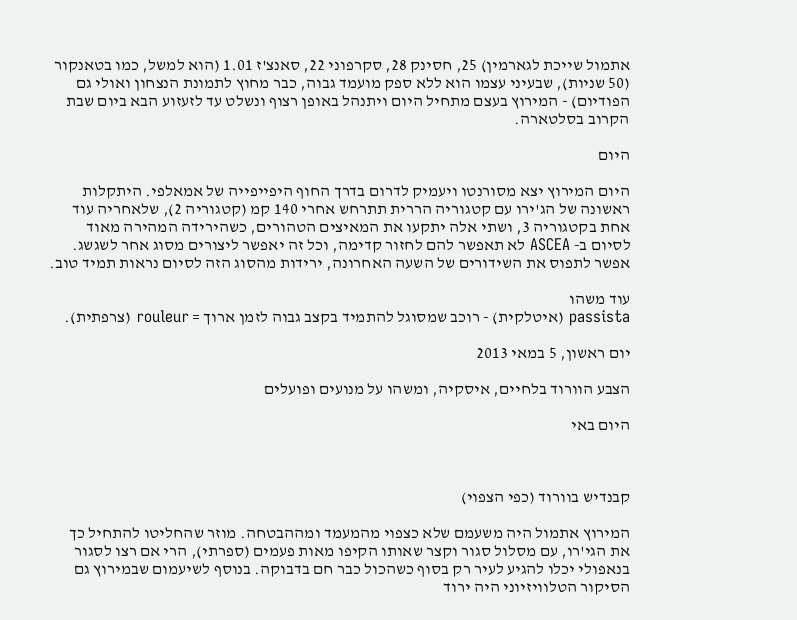אתמול שייכת לגארמין) 25, חסינק 28, סקרפוני 22, סאנצ'ז 1.01 (הוא למשל, כמו בטאנקור (50 שניות), שבעיני עצמו הוא ללא ספק מועמד גבוה, כבר מחוץ לתמונת הנצחון ואולי גם הפודיום) - המירוץ בעצם מתחיל היום ויתנהל באופן רצוף ונשלט עד לזעזוע הבא ביום שבת הקרוב בסלטארה.

היום

היום המירוץ יצא מסורנטו ויעמיק לדרום בדרך החוף היפייפייה של אמאלפי. היתקלות ראשונה של הג'ירו עם קטגוריה הררית תתרחש אחרי 140 קמ (קטגוריה 2), שלאחריה עוד אחת בקטגוריה 3, ושתי אלה יתקעו את המאיצים הטהורים, כשהירידה המהירה מאוד לסיום ב- ASCEA לא תאפשר להם לחזור קדימה, וכל זה יאפשר ליצורים מסוג אחר לשגשג.
אפשר לתפוס את השידורים של השעה האחרונה, ירידות מהסוג הזה לסיום נראות תמיד טוב.

עוד משהו
passista (איטלקית) - רוכב שמסוגל להתמיד בקצב גבוה לזמן ארוך = rouleur (צרפתית).

יום ראשון, 5 במאי 2013

הצבע הוורוד בלחיים, איסקיה, ומשהו על מנועים ופועלים

היום באי



קבנדיש בוורוד (כפי הצפוי)

המירוץ אתמול היה משעמם שלא כצפוי מהמעמד ומההבטחה. מוזר שהחליטו להתחיל כך את הגי'רו, עם מסלול סגור וקצר שאותו הקיפו מאות פעמים (ספרתי), הרי אם רצו לסגור בנאפולי יכלו להגיע לעיר רק בסוף כשהכול כבר חם בדבוקה. בנוסף לשיעמום שבמירוץ גם הסיקור הטלוויזיוני היה ירוד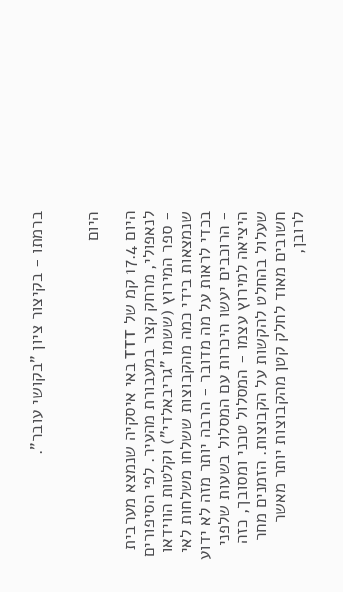ברמתו - בקיצור ציון "בקושי עובר".


היום

היום 17.4 קמ של TTT באי איסקיה שנמצא מערבית לנאפולי, מרחק קצר במעבורת מהעיר. לפי הסיפורים - ספר המירוץ (ששמו "גריבאלדי") וקלטות הווידאו שנמצאות בידי כמה מהקבוצות ששלחו משלחות לאי בכדי לראות על מה מדובר - הרבה יותר מזה לא ידוע - הרוכבים יעשו היכרות עם המסלול בשעות שלפני היציאה למירוץ עצמו - המסלול טכני ומסובך, כזה שעלול בהחלט להקשות על הקבוצות. הזמנים מחר חשובים מאוד לחלק קטן מהקבוצות יותר מאשר לרובן,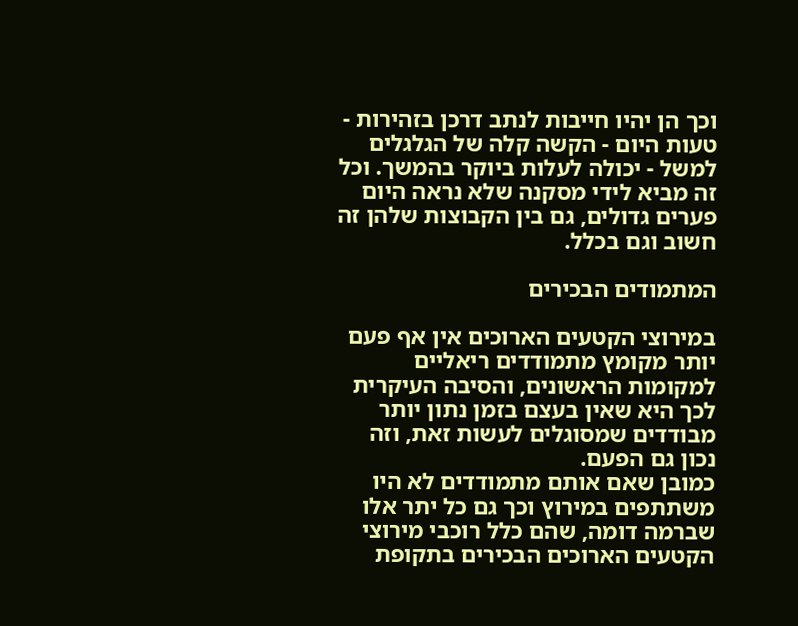וכך הן יהיו חייבות לנתב דרכן בזהירות - טעות היום - הקשה קלה של הגלגלים למשל - יכולה לעלות ביוקר בהמשך. וכל זה מביא לידי מסקנה שלא נראה היום פערים גדולים, גם בין הקבוצות שלהן זה חשוב וגם בכלל.

המתמודים הבכירים

במירוצי הקטעים הארוכים אין אף פעם יותר מקומץ מתמודדים ריאליים למקומות הראשונים, והסיבה העיקרית לכך היא שאין בעצם בזמן נתון יותר מבודדים שמסוגלים לעשות זאת, וזה נכון גם הפעם.
כמובן שאם אותם מתמודדים לא היו משתתפים במירוץ וכך גם כל יתר אלו שברמה דומה, שהם כלל רוכבי מירוצי הקטעים הארוכים הבכירים בתקופת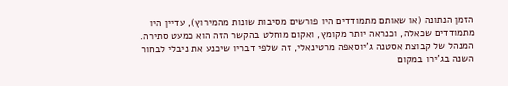הזמן הנתונה (או שאותם מתמודדים היו פורשים מסיבות שונות מהמירוץ), עדיין היו מתמודדים שכאלה, וכנראה יותר מקומץ, ואקום מוחלט בהקשר הזה הוא כמעט סתירה. המנהל של קבוצת אסטנה ג'יוסאפה מרטינאלי, זה שלפי דבריו שיכנע את ניבלי לבחור השנה בג'ירו במקום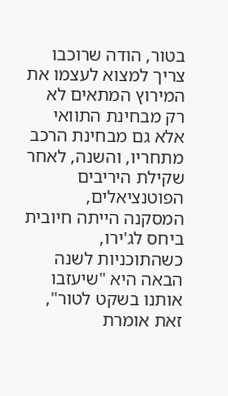בטור, הודה שרוכבו צריך למצוא לעצמו את המירוץ המתאים לא רק מבחינת התוואי אלא גם מבחינת הרכב מתחריו, והשנה, לאחר שקילת היריבים הפוטנציאלים, המסקנה הייתה חיובית ביחס לג'ירו, כשהתוכניות לשנה הבאה היא "שיעזבו אותנו בשקט לטור", זאת אומרת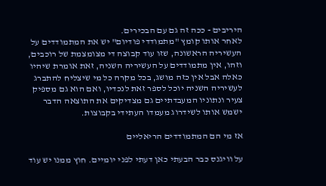היריבים - ככה זה גם עם הבכירים.
לאחר אותו קומץ "מתמודדי פודיום" יש את המתמודדים על העשיריה הראשונה, שזו עוד קבוצה די מצומצמת של רוכבים, וזהו, אין מתמודדים על העשיריה השניה, זאת אומרת שיהיו כאלה אבל אין כזה מושג, בכל מקרה כל מי שיצליח להתברג לעשיריה השניה יוכל לספר זאת לנכדיו, ואם הוא גם מספיק צעיר ונתוניו המעבדתיים גם מצדיקים את התוצאה הדבר ישמש אותו לשידרוג מעמדו העתידי בקבוצות.

אז מי הם המתמודדים הריאליים

על וויגנס כבר הבעתי כאן דעתי לפני יומיים. חוץ ממנו יש עוד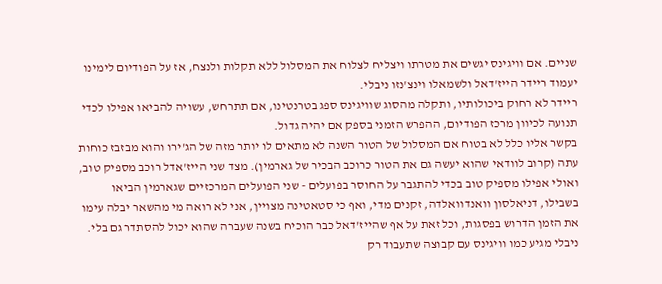שניים. אם וויגינס יגשים את מטרתו ויצליח לצלוח את המסלול ללא תקלות ולנצח, אז על הפודיום לימינו יעמוד ריידר הייז'דאל ולשמאלו וינצ'נזו ניבלי.
ריידר לא רחוק ביכולותיו, ותקלה מהסוג שוויגינס ספג בטרנטינו, אם תתרחש, עשויה להביאו אפילו לכדי תנועה לכיוון מרכז הפודיום, ההפרש הזמני בספק אם יהיה גדול.
בקשר אליו כלל לא בטוח אם המסלול של הטור השנה לא מתאים לו יותר מזה של הג'ירו והוא מבזבז כוחות עתה (קרוב לוודאי שהוא יעשה גם את הטור כרוכב הבכיר של גארמין). מצד שני הייז'אדל רוכב מספיק טוב, ואולי אפילו מספיק טוב בכדי להתגבר על החוסר בפועלים - שני הפועלים המרכזיים שגארמין הביאו בשבילו, דניאלסון וואנדוואלדה, זקנים מדי, ואף כי סטאטינה מצויין, אני לא רואה מי מהשאר יבלה עימו את הזמן הדרוש בפסגות, וכל זאת על אף שהייז'דאל כבר הוכיח בשנה שעברה שהוא יכול להסתדר גם בלי.
ניבלי מגיע כמו וויגינס עם קבוצה שתעבוד רק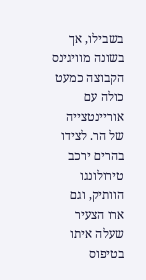בשבילו, אך בשונה מוויגינס הקבוצה כמעט כולה עם אוריינטצייה של הר. לצידו בהרים ירכב טירולונגו הוותיק, וגם ארו הצעיר שעלה איתו בטיפוס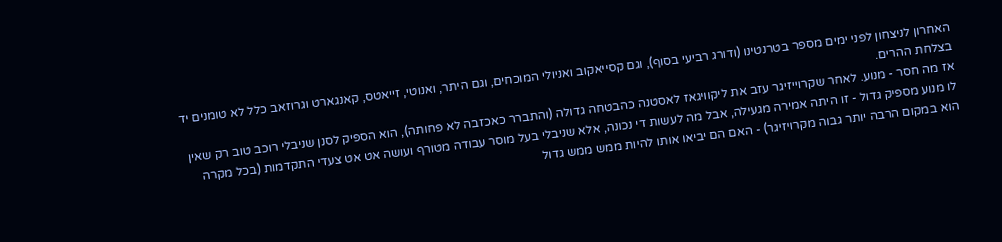האחרון לניצחון לפני ימים מספר בטרנטינו (ודורג רביעי בסוף), וגם קסייאקוב ואניולי המוכחים, וגם היתר, ואנוטי, זייאטס, קאנגארט וגרוזאב כלל לא טומנים יד בצלחת ההרים.
אז מה חסר - מנוע. לאחר שקרוייזיגר עזב את ליקוויגאז לאסטנה כהבטחה גדולה (והתברר כאכזבה לא פחותה), הוא הספיק לסנן שניבלי רוכב טוב רק שאין לו מנוע מספיק גדול - זו היתה אמירה מגעילה, אבל מה לעשות די נכונה, אלא שניבלי בעל מוסר עבודה מטורף ועושה אט אט צעדי התקדמות (בכל מקרה הוא במקום הרבה יותר גבוה מקרויזיגר) - האם הם יביאו אותו להיות ממש ממש גדול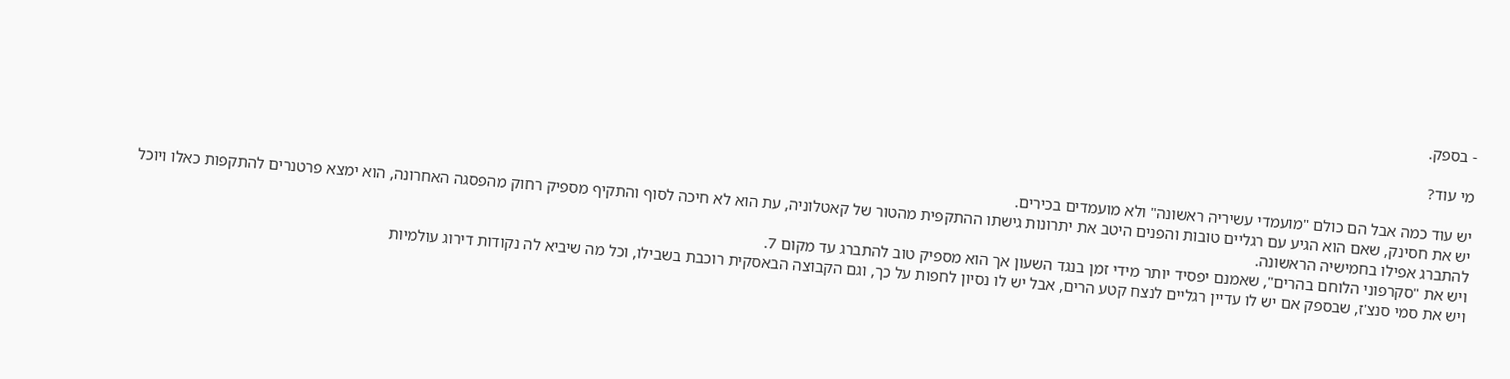- בספק.

מי עוד?

יש עוד כמה אבל הם כולם "מועמדי עשיריה ראשונה" ולא מועמדים בכירים.
יש את חסינק, שאם הוא הגיע עם רגליים טובות והפנים היטב את יתרונות גישתו ההתקפית מהטור של קאטלוניה, עת הוא לא חיכה לסוף והתקיף מספיק רחוק מהפסגה האחרונה, הוא ימצא פרטנרים להתקפות כאלו ויוכל להתברג אפילו בחמישיה הראשונה.
ויש את "סקרפוני הלוחם בהרים", שאמנם יפסיד יותר מידי זמן בנגד השעון אך הוא מספיק טוב להתברג עד מקום 7.
ויש את סמי סנצ'ז, שבספק אם יש לו עדיין רגליים לנצח קטע הרים, אבל יש לו נסיון לחפות על כך, וגם הקבוצה הבאסקית רוכבת בשבילו, וכל מה שיביא לה נקודות דירוג עולמיות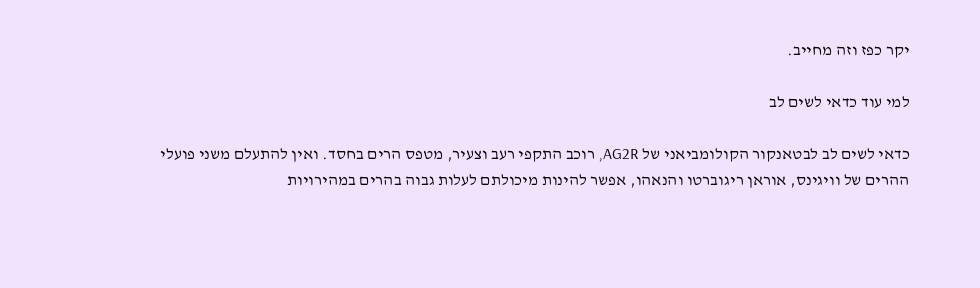יקר כפז וזה מחייב.

למי עוד כדאי לשים לב

כדאי לשים לב לבטאנקור הקולומביאני של AG2R, רוכב התקפי רעב וצעיר, מטפס הרים בחסד. ואין להתעלם משני פועלי ההרים של וויגינס, אוראן ריגוברטו והנאהו, אפשר להינות מיכולתם לעלות גבוה בהרים במהירויות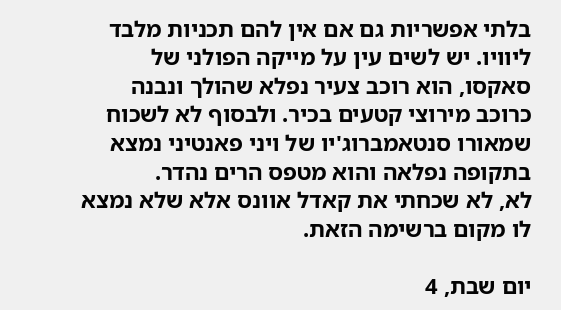בלתי אפשריות גם אם אין להם תכניות מלבד ליוויו. יש לשים עין על מייקה הפולני של סאקסו, הוא רוכב צעיר נפלא שהולך ונבנה כרוכב מירוצי קטעים בכיר. ולבסוף לא לשכוח שמאורו סנטאמברוג'יו של ויני פאנטיני נמצא בתקופה נפלאה והוא מטפס הרים נהדר.
לא, לא שכחתי את קאדל אוונס אלא שלא נמצא לו מקום ברשימה הזאת.

יום שבת, 4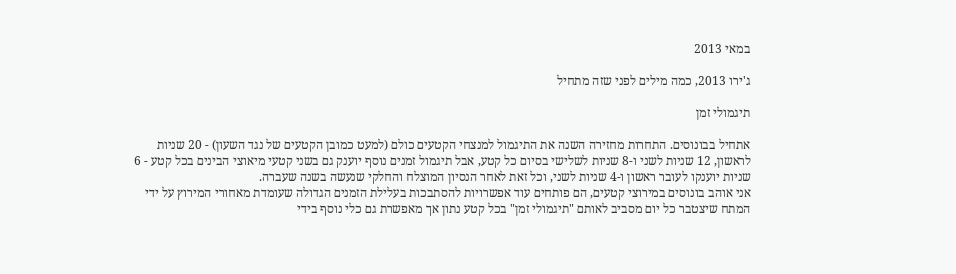במאי 2013

ג'ירו 2013, כמה מילים לפני שזה מתחיל

תיגמולי זמן

אתחיל בבונוסים. התחרות מחזירה השנה את התיגמול למנצחי הקטעים כולם (למעט כמובן הקטעים של נגד השעון) - 20 שניות לראשון, 12 שניות לשני ו-8 שניות לשלישי בסיום כל קטע, אבל תיגמול זמנים נוסף יוענק גם בשני קטעי מיאוצי הבינים בכל קטע - 6 שניות יוענקו לעובר ראשון ו-4 שניות לשני, וכל זאת לאחר הנסיון המוצלח והחלקי שנעשה בשנה שעברה.
אני אוהב בונוסים במירוצי קטעים, הם פותחים עוד אפשרויות להסתבכות בעלילת הזמנים הגדולה שעומדת מאחורי המירוץ על ידי המתח שיצטבר כל יום מסביב לאותם "תיגמולי זמן" בכל קטע נתון אך מאפשרת גם כלי נוסף בידי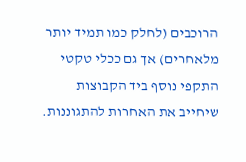הרוכבים (לחלק כמו תמיד יותר מלאחרים) אך גם ככלי טקטי התקפי נוסף ביד הקבוצות שיחייב את האחרות להתגוננות.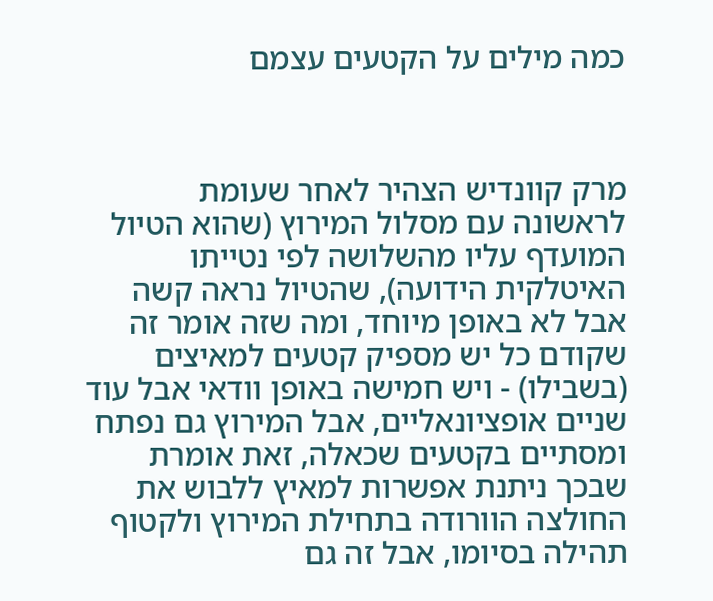כמה מילים על הקטעים עצמם



מרק קוונדיש הצהיר לאחר שעומת לראשונה עם מסלול המירוץ (שהוא הטיול המועדף עליו מהשלושה לפי נטייתו האיטלקית הידועה), שהטיול נראה קשה אבל לא באופן מיוחד, ומה שזה אומר זה שקודם כל יש מספיק קטעים למאיצים (בשבילו) - ויש חמישה באופן וודאי אבל עוד שניים אופציונאליים, אבל המירוץ גם נפתח ומסתיים בקטעים שכאלה, זאת אומרת שבכך ניתנת אפשרות למאיץ ללבוש את החולצה הוורודה בתחילת המירוץ ולקטוף תהילה בסיומו, אבל זה גם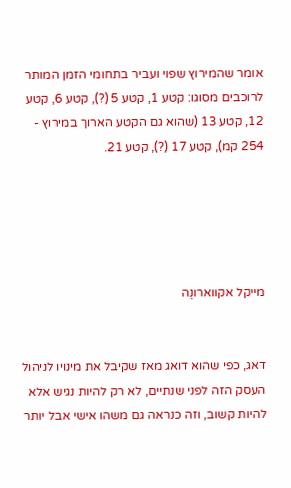אומר שהמירוץ שפוי ועביר בתחומי הזמן המותר לרוכבים מסוגו: קטע 1, קטע 5 (?), קטע 6, קטע 12, קטע 13 (שהוא גם הקטע הארוך במירוץ - 254 קמ), קטע 17 (?), קטע 21.





מייקל אקווארונֶה


דאג, כפי שהוא דואג מאז שקיבל את מינויו לניהול העסק הזה לפני שנתיים, לא רק להיות נגיש אלא להיות קשוב, וזה כנראה גם משהו אישי אבל יותר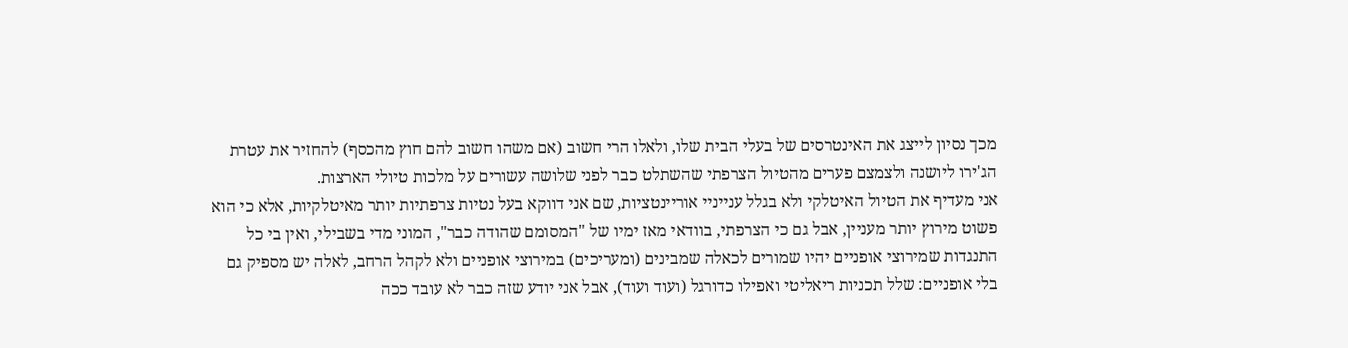מכך נסיון לייצג את האינטרסים של בעלי הבית שלו, ולאלו הרי חשוב (אם משהו חשוב להם חוץ מהכסף) להחזיר את עטרת הג'ירו ליושנה ולצמצם פערים מהטיול הצרפתי שהשתלט כבר לפני שלושה עשורים על מלכות טיולי הארצות.
אני מעדיף את הטיול האיטלקי ולא בגלל ענייניי אוריינטציות, שם אני דווקא בעל נטיות צרפתיות יותר מאיטלקיות, אלא כי הוא פשוט מירוץ יותר מעניין, אבל גם כי הצרפתי, בוודאי מאז ימיו של "המסומם שהודה כבר", המוני מדי בשבילי, ואין בי כל התנגדות שמירוצי אופניים יהיו שמורים לכאלה שמבינים (ומעריכים) במירוצי אופניים ולא לקהל הרחב, לאלה יש מספיק גם בלי אופניים: שלל תכניות ריאליטי ואפילו כדורגל (ועוד ועוד), אבל אני יודע שזה כבר לא עובד ככה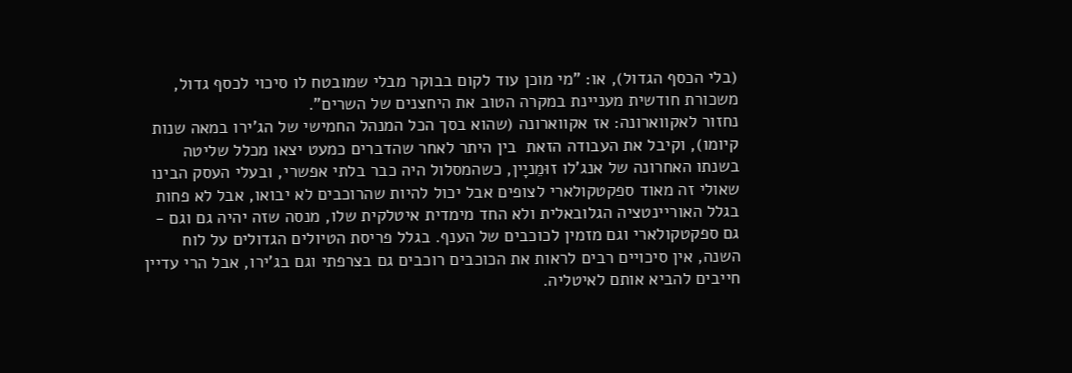(בלי הכסף הגדול), או: "מי מוכן עוד לקום בבוקר מבלי שמובטח לו סיכוי לכסף גדול, משכורת חודשית מעניינת במקרה הטוב את היחצנים של השרים".
נחזור לאקווארונה: אז אקווארונה (שהוא בסך הכל המנהל החמישי של הג'ירו במאה שנות קיומו), וקיבל את העבודה הזאת  בין היתר לאחר שהדברים כמעט יצאו מכלל שליטה בשנתו האחרונה של אנג'לו זוּמֵניָין, כשהמסלול היה כבר בלתי אפשרי, ובעלי העסק הבינו שאולי זה מאוד ספקטקולארי לצופים אבל יכול להיות שהרוכבים לא יבואו, אבל לא פחות בגלל האוריינטציה הגלובאלית ולא החד מימדית איטלקית שלו, מנסה שזה יהיה גם וגם - גם ספקטקולארי וגם מזמין לכוכבים של הענף. בגלל פריסת הטיולים הגדולים על לוח השנה, אין סיכויים רבים לראות את הכוכבים רוכבים גם בצרפתי וגם בג'ירו, אבל הרי עדיין חייבים להביא אותם לאיטליה.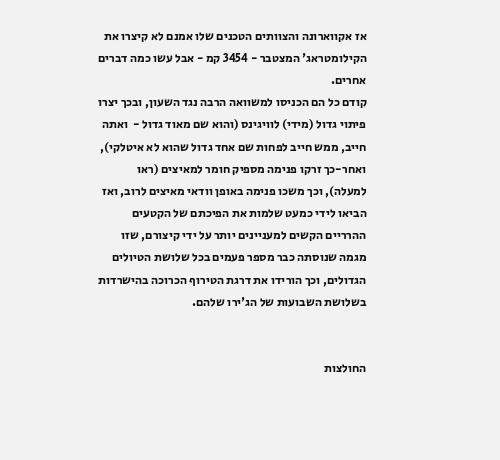אז אקווארונה והצוותים הטכנים שלו אמנם לא קיצרו את הקילומטראג' המצטבר - 3454 קמ - אבל עשו כמה דברים אחרים.
קודם כל הם הכניסו למשוואה הרבה נגד השעון, ובכך יצרו פיתוי גדול (מידי) לוויגינס (והוא שם מאוד גדול -  ואתה חייב, ממש חייב לפחות שם אחד גדול שהוא לא איטלקי), ואחר-כך זרקו פנימה מספיק חומר למאיצים (ראו למעלה), וכך משכו פנימה באופן וודאי מאיצים לרוב, ואז הביאו לידי כמעט שלמות את הפיכתם של הקטעים ההרריים הקשים למעניינים יותר על ידי קיצורם, שזו מגמה שנוסתה כבר מספר פעמים בכל שלושת הטיולים הגדולים, וכך הורידו את דרגת הטירוף הכרוכה בהישרדות בשלושת השבועות של הג'ירו שלהם.


החולצות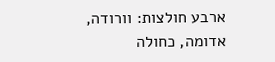ארבע חולצות: וורודה, אדומה, כחולה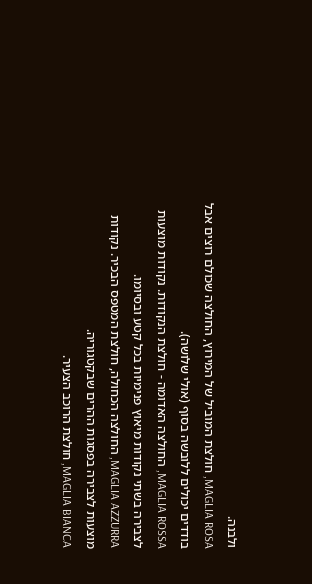ולבנה.
MAGLIA ROSA, חולצת המוביל של המירוץ, החולצה שכולם רוצים אבל בודדים יכולים ללובשה בסוף (אולי שלושה).
MAGLIA ROSSA, החולצה האדומה - חולצת הנקודות. נקודות מוצעות לצבירה בשתי נקודות מיאוץ פנימיות בכל קטע ובסיומו.
MAGLIA AZZURRA, החולצה הכחולה, חולצת המטפס הבכיר. נקודות מוצעות לצבירה בפסגות ההרים שבקטגוריה.
MAGLIA BIANCA, חולצת הרוכב הצעיר.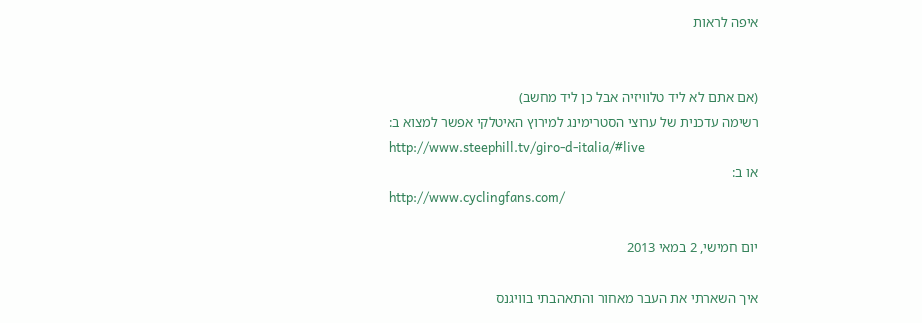איפה לראות


(אם אתם לא ליד טלוויזיה אבל כן ליד מחשב)
רשימה עדכנית של ערוצי הסטרימינג למירוץ האיטלקי אפשר למצוא ב:
http://www.steephill.tv/giro-d-italia/#live
או ב:
http://www.cyclingfans.com/

יום חמישי, 2 במאי 2013

איך השארתי את העבר מאחור והתאהבתי בוויגנס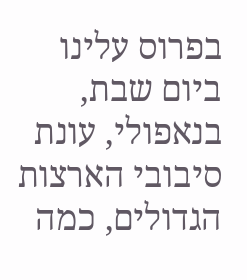בפרוס עלינו ביום שבת, בנאפולי, עונת סיבובי הארצות הגדולים, כמה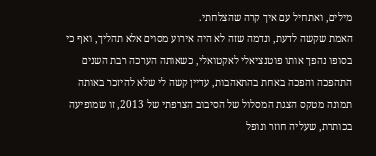מילים, ואתחיל עם איך קרה שהצלחתי.
האמת שקשה לדעת, ונדמה שזה לא היה אירוע מסוים אלא תהליך, ואף כי בסופו נהפך אותו פוטנציאלי לאקטואלי, כשאותה הערכה רבת השנים התהפכה והפכה באחת בהתאהבות, עדיין קשה לי שלא להיזכר באותה תמונה מטקס הצגת המסלול של הסיבוב הצרפתי של 2013, זו שמופיעה בכותרת, שעליה חוזר ונופל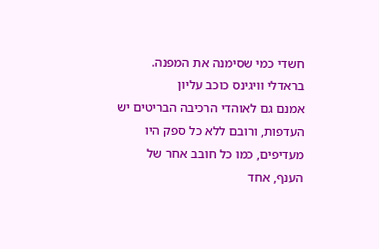חשדי כמי שסימנה את המפנה.
בראדלי וויגינס כוכב עליון
אמנם גם לאוהדי הרכיבה הבריטים יש העדפות, ורובם ללא כל ספק היו מעדיפים, כמו כל חובב אחר של הענף, אחד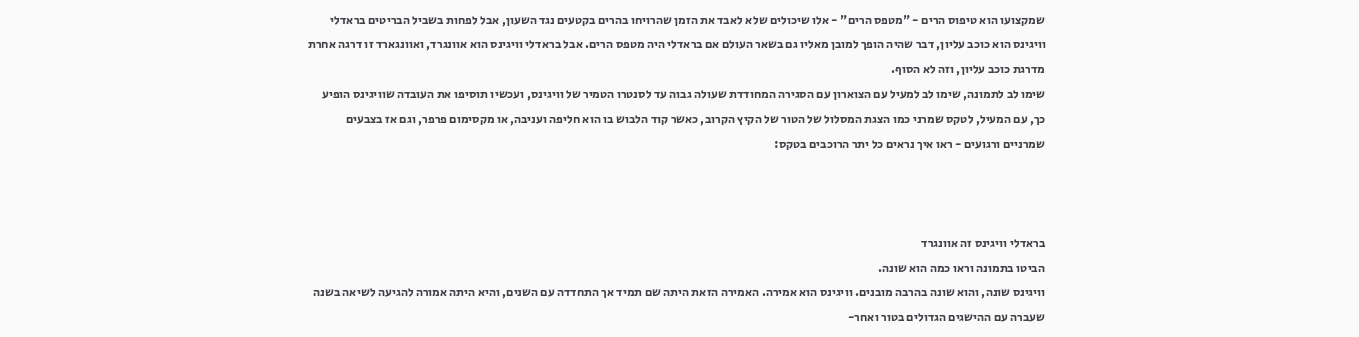שמקצועו הוא טיפוס הרים - "מטפס הרים" - אלו שיכולים שלא לאבד את הזמן שהרויחו בהרים בקטעים נגד השעון, אבל לפחות בשביל הבריטים בראדלי וויגינס הוא כוכב עליון, דבר שהיה הופך למובן מאליו גם בשאר העולם אם בראדלי היה מטפס הרים. אבל בראדלי וויגינס הוא אוונגרד, ואוונגארד זו דרגה אחרת מדרגת כוכב עליון, וזה לא הסוף.
שימו לב לתמונה, שימו לב למעיל עם הצוארון עם הסגירה המחודדת שעולה גבוה עד לסנטרו הטמיר של וויגינס, ועכשיו תוסיפו את העובדה שוויגינס הופיע כך, עם המעיל, לטקס שמרני כמו הצגת המסלול של הטור של הקיץ הקרוב, כאשר קוד הלבוש בו הוא חליפה ועניבה, או מקסימום פרפר, וגם אז בצבעים שמרניים ורגועים - ראו איך נראים כל יתר הרוכבים בטקס:



בראדלי וויגינס זה אוונגרד
הביטו בתמונה וראו כמה הוא שונה.
וויגינס שונה, והוא שונה בהרבה מובנים. וויגינס הוא אמירה. האמירה הזאת היתה שם תמיד אך התחדדה עם השנים, והיא היתה אמורה להגיעה לשיאה בשנה שעברה עם ההישגים הגדולים בטור ואחר-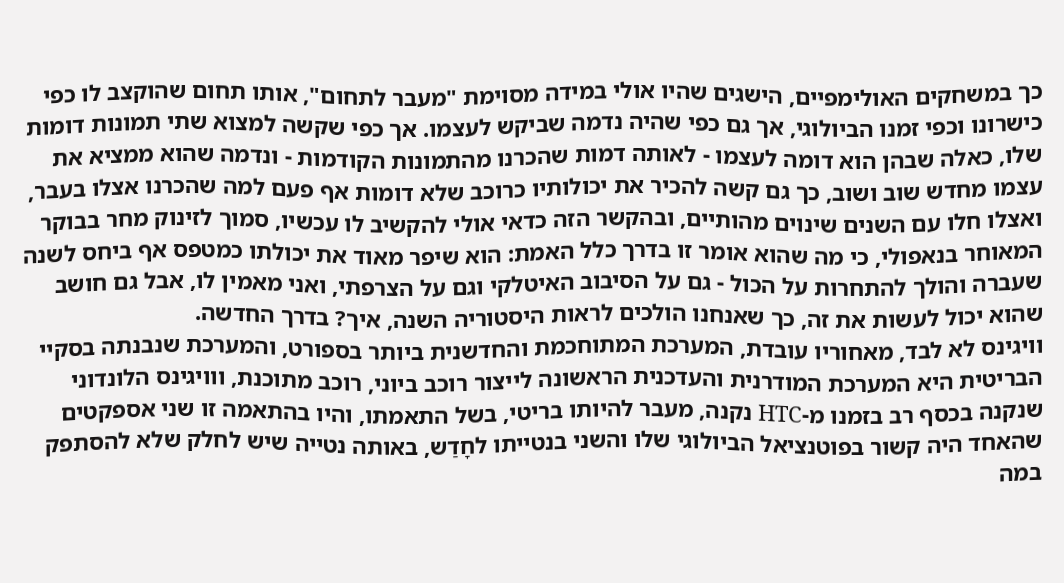כך במשחקים האולימפיים, הישגים שהיו אולי במידה מסוימת "מעבר לתחום", אותו תחום שהוקצב לו כפי כישרונו וכפי זמנו הביולוגי, אך גם כפי שהיה נדמה שביקש לעצמו. אך כפי שקשה למצוא שתי תמונות דומות שלו, כאלה שבהן הוא דומה לעצמו - לאותה דמות שהכרנו מהתמונות הקודמות - ונדמה שהוא ממציא את עצמו מחדש שוב ושוב, כך גם קשה להכיר את יכולותיו כרוכב שלא דומות אף פעם למה שהכרנו אצלו בעבר, ואצלו חלו עם השנים שינוים מהותיים, ובהקשר הזה כדאי אולי להקשיב לו עכשיו, סמוך לזינוק מחר בבוקר המאוחר בנאפולי, כי מה שהוא אומר זו בדרך כלל האמת: הוא שיפר מאוד את יכולתו כמטפס אף ביחס לשנה שעברה והולך להתחרות על הכול - גם על הסיבוב האיטלקי וגם על הצרפתי, ואני מאמין לו, אבל גם חושב שהוא יכול לעשות את זה, כך שאנחנו הולכים לראות היסטוריה השנה, איך? בדרך החדשה.
וויגינס לא לבד, מאחוריו עובדת, המערכת המתוחכמת והחדשנית ביותר בספורט, והמערכת שנבנתה בסקיי הבריטית היא המערכת המודרנית והעדכנית הראשונה לייצור רוכב ביוני, רוכב מתוכנת, ווויגינס הלונדוני שנקנה בכסף רב בזמנו מ-HTC נקנה, מעבר להיותו בריטי, בשל התאמתו, והיו בהתאמה זו שני אספקטים שהאחד היה קשור בפוטנציאל הביולוגי שלו והשני בנטייתו לחָדַש, באותה נטייה שיש לחלק שלא להסתפק במה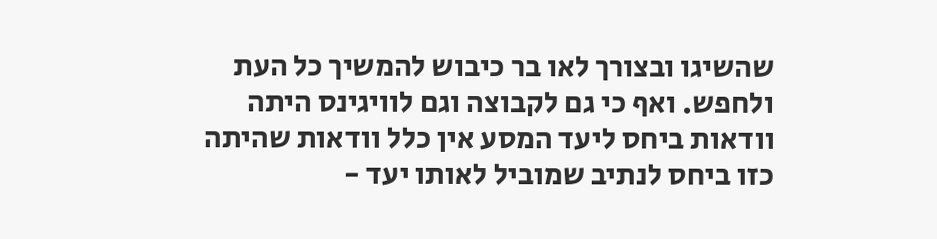שהשיגו ובצורך לאו בר כיבוש להמשיך כל העת ולחפש. ואף כי גם לקבוצה וגם לוויגינס היתה וודאות ביחס ליעד המסע אין כלל וודאות שהיתה כזו ביחס לנתיב שמוביל לאותו יעד -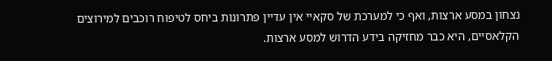נצחון במסע ארצות, ואף כי למערכת של סקאיי אין עדיין פתרונות ביחס לטיפוח רוכבים למירוצים הקלאסיים, היא כבר מחזיקה בידע הדרוש למסע ארצות.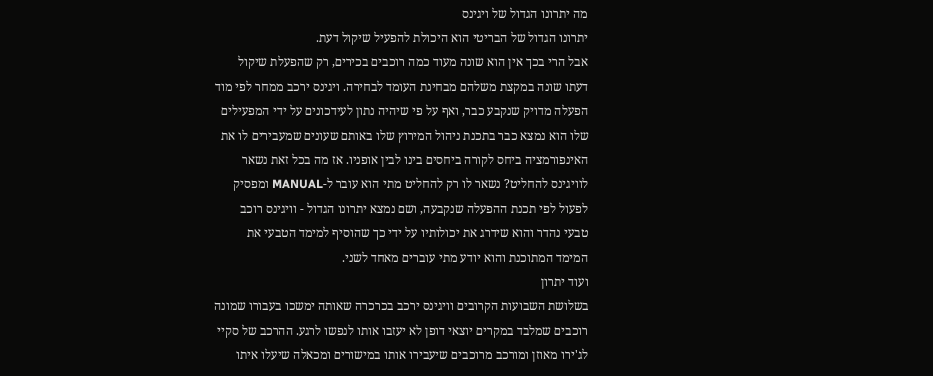מה יתרונו הגדול של ויגינס
יתרונו הגדול של הבריטי הוא היכולת להפעיל שיקול דעת.
אבל הרי בכך אין הוא שונה מעוד כמה רוכבים בכירים, רק שהפעלת שיקול דעתו שונה במקצת משלהם מבחינת העומד לבחירה. ויגינס ירכב ממחר לפי מוד הפעלה מדויק שנקבע כבר, ואף על פי שיהיה נתון לעידכונים על ידי המפעילים שלו הוא נמצא כבר בתכנת ניהול המירוץ שלו באותם שעונים שמעבירים לו את האינפורמציה ביחס לקורה ביחסים בינו לבין אופניו. אז מה בכל זאת נשאר לוויגינס להחליט? נשאר לו רק להחליט מתי הוא עובר ל-MANUAL ומפסיק לפעול לפי תכנת ההפעלה שנקבעה, ושם נמצא יתרונו הגדול - וויגינס רוכב טבעי נהדר והוא שידרג את יכולותיו על ידי כך שהוסיף למימד הטבעי את המימד המתוכנת והוא יודע מתי עוברים מאחד לשני.
ועוד יתרון
בשלושת השבועות הקרובים וויגינס ירכב בכרכרה שאותה ימשכו בעבורו שמונה רוכבים שמלבד במקרים יוצאי דופן לא יעזבו אותו לנפשו לרגע. ההרכב של סקיי לג'ירו מאוזן ומורכב מרוכבים שיעבירו אותו במישורים ומכאלה שיעלו איתו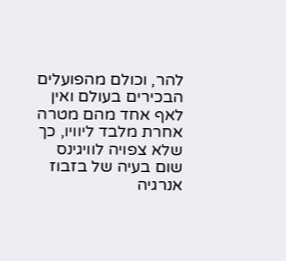להר, וכולם מהפועלים הבכירים בעולם ואין לאף אחד מהם מטרה אחרת מלבד ליוויו, כך שלא צפויה לוויגינס שום בעיה של בזבוז אנרגיה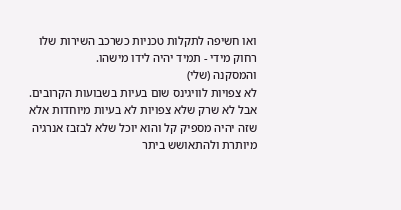ואו חשיפה לתקלות טכניות כשרכב השירות שלו רחוק מידי - תמיד יהיה לידו מישהו.
והמסקנה (שלי)
לא צפויות לוויגינס שום בעיות בשבועות הקרובים. אבל לא שרק שלא צפויות לא בעיות מיוחדות אלא שזה יהיה מספיק קל והוא יוכל שלא לבזבז אנרגיה מיותרת ולהתאושש ביתר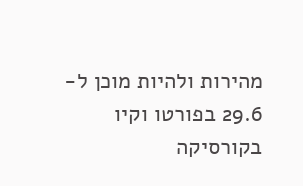מהירות ולהיות מוכן ל- 29.6 בפורטו וקיו בקורסיקה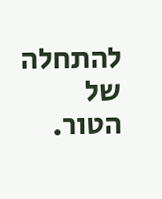להתחלה של הטור.